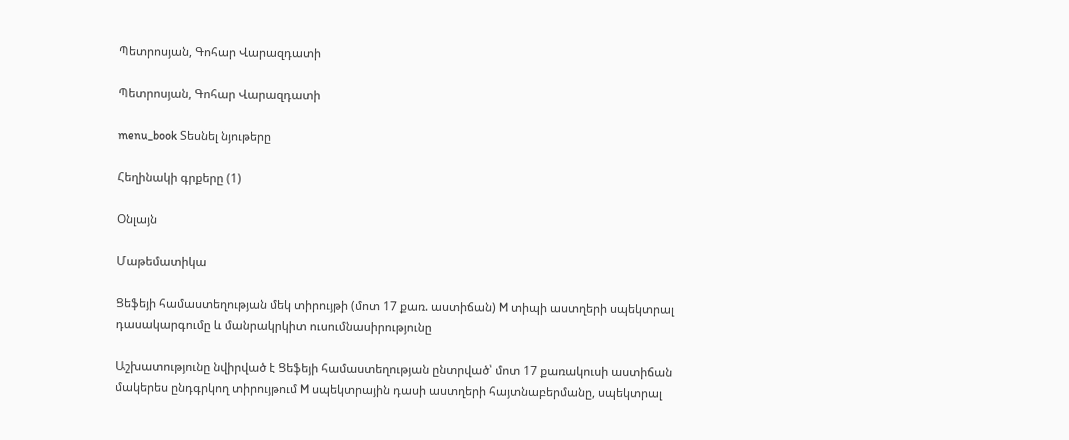Պետրոսյան, Գոհար Վարազդատի

Պետրոսյան, Գոհար Վարազդատի

menu_book Տեսնել նյութերը

Հեղինակի գրքերը (1)

Օնլայն

Մաթեմատիկա

Ցեֆեյի համաստեղության մեկ տիրույթի (մոտ 17 քառ. աստիճան) M տիպի աստղերի սպեկտրալ դասակարգումը և մանրակրկիտ ուսումնասիրությունը

Աշխատությունը նվիրված է Ցեֆեյի համաստեղության ընտրված՝ մոտ 17 քառակուսի աստիճան մակերես ընդգրկող տիրույթում M սպեկտրային դասի աստղերի հայտնաբերմանը, սպեկտրալ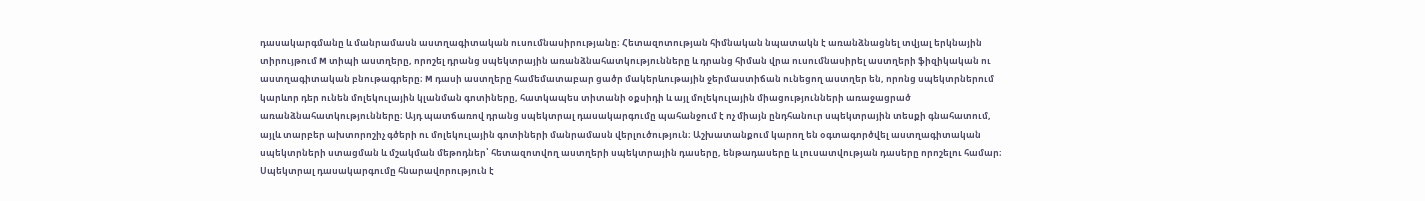դասակարգմանը և մանրամասն աստղագիտական ուսումնասիրությանը։ Հետազոտության հիմնական նպատակն է առանձնացնել տվյալ երկնային տիրույթում M տիպի աստղերը, որոշել դրանց սպեկտրային առանձնահատկությունները և դրանց հիման վրա ուսումնասիրել աստղերի ֆիզիկական ու աստղագիտական բնութագրերը։ M դասի աստղերը համեմատաբար ցածր մակերևութային ջերմաստիճան ունեցող աստղեր են, որոնց սպեկտրներում կարևոր դեր ունեն մոլեկուլային կլանման գոտիները, հատկապես տիտանի օքսիդի և այլ մոլեկուլային միացությունների առաջացրած առանձնահատկությունները։ Այդ պատճառով դրանց սպեկտրալ դասակարգումը պահանջում է ոչ միայն ընդհանուր սպեկտրային տեսքի գնահատում, այլև տարբեր ախտորոշիչ գծերի ու մոլեկուլային գոտիների մանրամասն վերլուծություն։ Աշխատանքում կարող են օգտագործվել աստղագիտական սպեկտրների ստացման և մշակման մեթոդներ՝ հետազոտվող աստղերի սպեկտրային դասերը, ենթադասերը և լուսատվության դասերը որոշելու համար։ Սպեկտրալ դասակարգումը հնարավորություն է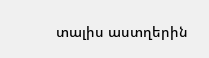տալիս աստղերին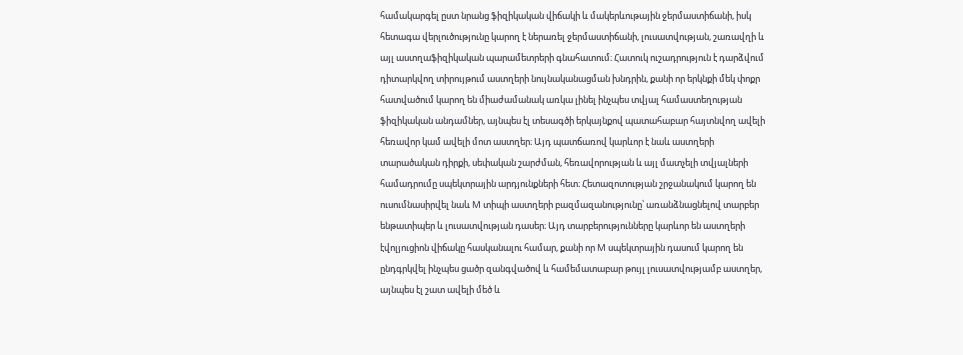համակարգել ըստ նրանց ֆիզիկական վիճակի և մակերևութային ջերմաստիճանի, իսկ հետագա վերլուծությունը կարող է ներառել ջերմաստիճանի, լուսատվության, շառավղի և այլ աստղաֆիզիկական պարամետրերի գնահատում։ Հատուկ ուշադրություն է դարձվում դիտարկվող տիրույթում աստղերի նույնականացման խնդրին, քանի որ երկնքի մեկ փոքր հատվածում կարող են միաժամանակ առկա լինել ինչպես տվյալ համաստեղության ֆիզիկական անդամներ, այնպես էլ տեսագծի երկայնքով պատահաբար հայտնվող ավելի հեռավոր կամ ավելի մոտ աստղեր։ Այդ պատճառով կարևոր է նաև աստղերի տարածական դիրքի, սեփական շարժման, հեռավորության և այլ մատչելի տվյալների համադրումը սպեկտրային արդյունքների հետ։ Հետազոտության շրջանակում կարող են ուսումնասիրվել նաև M տիպի աստղերի բազմազանությունը՝ առանձնացնելով տարբեր ենթատիպեր և լուսատվության դասեր։ Այդ տարբերությունները կարևոր են աստղերի էվոլյուցիոն վիճակը հասկանալու համար, քանի որ M սպեկտրային դասում կարող են ընդգրկվել ինչպես ցածր զանգվածով և համեմատաբար թույլ լուսատվությամբ աստղեր, այնպես էլ շատ ավելի մեծ և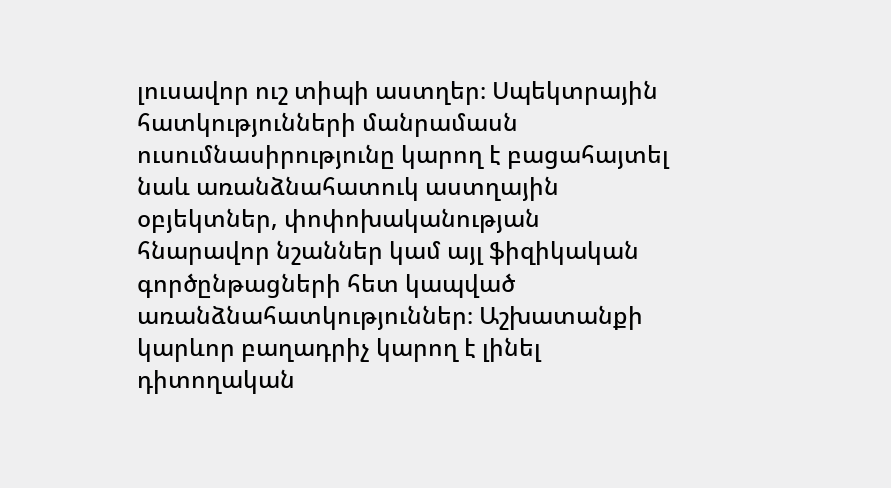լուսավոր ուշ տիպի աստղեր։ Սպեկտրային հատկությունների մանրամասն ուսումնասիրությունը կարող է բացահայտել նաև առանձնահատուկ աստղային օբյեկտներ, փոփոխականության հնարավոր նշաններ կամ այլ ֆիզիկական գործընթացների հետ կապված առանձնահատկություններ։ Աշխատանքի կարևոր բաղադրիչ կարող է լինել դիտողական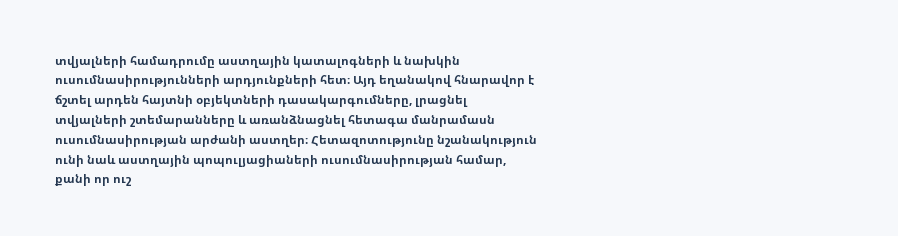տվյալների համադրումը աստղային կատալոգների և նախկին ուսումնասիրությունների արդյունքների հետ։ Այդ եղանակով հնարավոր է ճշտել արդեն հայտնի օբյեկտների դասակարգումները, լրացնել տվյալների շտեմարանները և առանձնացնել հետագա մանրամասն ուսումնասիրության արժանի աստղեր։ Հետազոտությունը նշանակություն ունի նաև աստղային պոպուլյացիաների ուսումնասիրության համար, քանի որ ուշ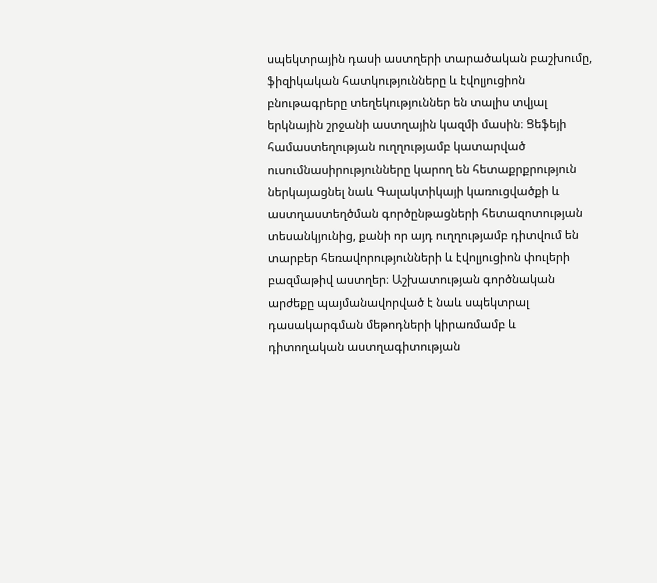սպեկտրային դասի աստղերի տարածական բաշխումը, ֆիզիկական հատկությունները և էվոլյուցիոն բնութագրերը տեղեկություններ են տալիս տվյալ երկնային շրջանի աստղային կազմի մասին։ Ցեֆեյի համաստեղության ուղղությամբ կատարված ուսումնասիրությունները կարող են հետաքրքրություն ներկայացնել նաև Գալակտիկայի կառուցվածքի և աստղաստեղծման գործընթացների հետազոտության տեսանկյունից, քանի որ այդ ուղղությամբ դիտվում են տարբեր հեռավորությունների և էվոլյուցիոն փուլերի բազմաթիվ աստղեր։ Աշխատության գործնական արժեքը պայմանավորված է նաև սպեկտրալ դասակարգման մեթոդների կիրառմամբ և դիտողական աստղագիտության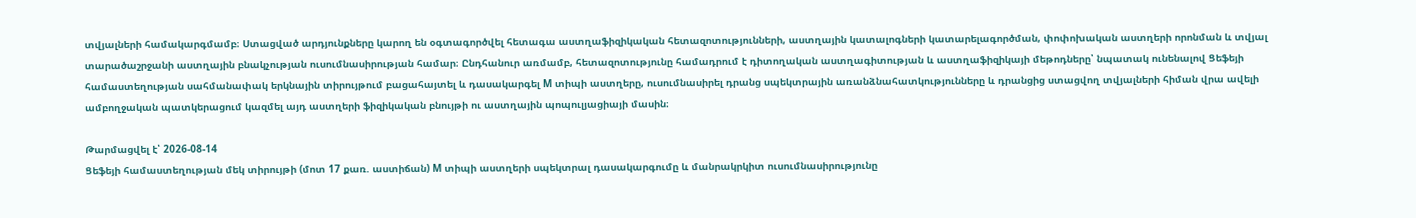տվյալների համակարգմամբ։ Ստացված արդյունքները կարող են օգտագործվել հետագա աստղաֆիզիկական հետազոտությունների, աստղային կատալոգների կատարելագործման, փոփոխական աստղերի որոնման և տվյալ տարածաշրջանի աստղային բնակչության ուսումնասիրության համար։ Ընդհանուր առմամբ, հետազոտությունը համադրում է դիտողական աստղագիտության և աստղաֆիզիկայի մեթոդները՝ նպատակ ունենալով Ցեֆեյի համաստեղության սահմանափակ երկնային տիրույթում բացահայտել և դասակարգել M տիպի աստղերը, ուսումնասիրել դրանց սպեկտրային առանձնահատկությունները և դրանցից ստացվող տվյալների հիման վրա ավելի ամբողջական պատկերացում կազմել այդ աստղերի ֆիզիկական բնույթի ու աստղային պոպուլյացիայի մասին։

Թարմացվել է՝ 2026-08-14
Ցեֆեյի համաստեղության մեկ տիրույթի (մոտ 17 քառ. աստիճան) M տիպի աստղերի սպեկտրալ դասակարգումը և մանրակրկիտ ուսումնասիրությունը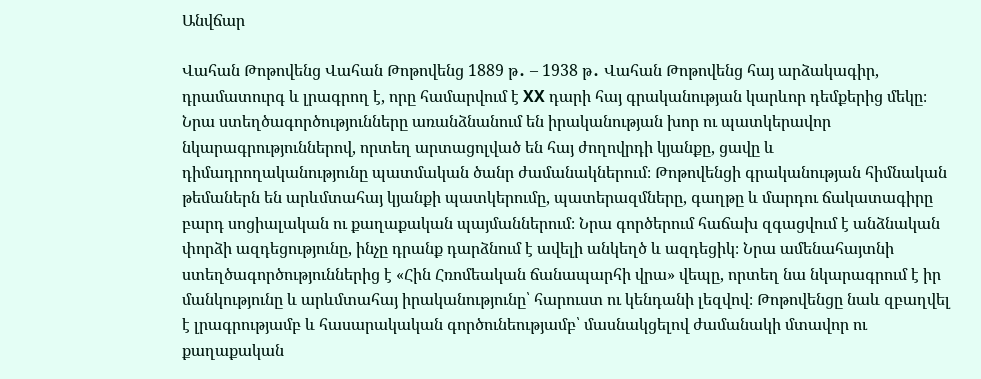Անվճար

Վահան Թոթովենց Վահան Թոթովենց 1889 թ․ – 1938 թ․ Վահան Թոթովենց հայ արձակագիր, դրամատուրգ և լրագրող է, որը համարվում է XX դարի հայ գրականության կարևոր դեմքերից մեկը։ Նրա ստեղծագործությունները առանձնանում են իրականության խոր ու պատկերավոր նկարագրություններով, որտեղ արտացոլված են հայ ժողովրդի կյանքը, ցավը և դիմադրողականությունը պատմական ծանր ժամանակներում։ Թոթովենցի գրականության հիմնական թեմաներն են արևմտահայ կյանքի պատկերումը, պատերազմները, գաղթը և մարդու ճակատագիրը բարդ սոցիալական ու քաղաքական պայմաններում։ Նրա գործերում հաճախ զգացվում է անձնական փորձի ազդեցությունը, ինչը դրանք դարձնում է ավելի անկեղծ և ազդեցիկ։ Նրա ամենահայտնի ստեղծագործություններից է «Հին Հռոմեական ճանապարհի վրա» վեպը, որտեղ նա նկարագրում է իր մանկությունը և արևմտահայ իրականությունը՝ հարուստ ու կենդանի լեզվով։ Թոթովենցը նաև զբաղվել է լրագրությամբ և հասարակական գործունեությամբ՝ մասնակցելով ժամանակի մտավոր ու քաղաքական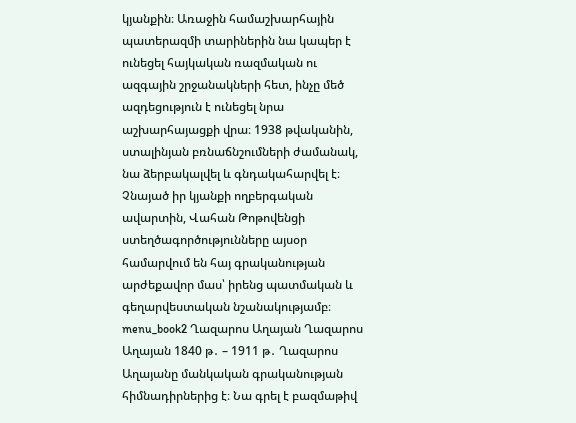կյանքին։ Առաջին համաշխարհային պատերազմի տարիներին նա կապեր է ունեցել հայկական ռազմական ու ազգային շրջանակների հետ, ինչը մեծ ազդեցություն է ունեցել նրա աշխարհայացքի վրա։ 1938 թվականին, ստալինյան բռնաճնշումների ժամանակ, նա ձերբակալվել և գնդակահարվել է։ Չնայած իր կյանքի ողբերգական ավարտին, Վահան Թոթովենցի ստեղծագործությունները այսօր համարվում են հայ գրականության արժեքավոր մաս՝ իրենց պատմական և գեղարվեստական նշանակությամբ։ menu_book2 Ղազարոս Աղայան Ղազարոս Աղայան 1840 թ․ – 1911 թ․ Ղազարոս Աղայանը մանկական գրականության հիմնադիրներից է։ Նա գրել է բազմաթիվ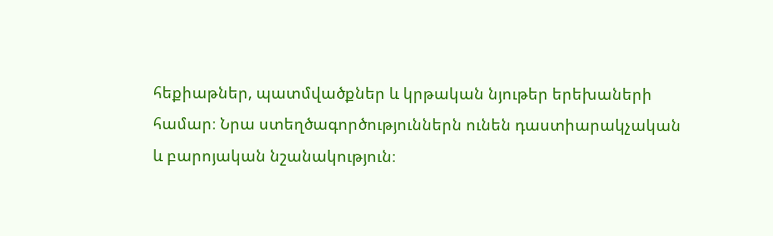հեքիաթներ, պատմվածքներ և կրթական նյութեր երեխաների համար։ Նրա ստեղծագործություններն ունեն դաստիարակչական և բարոյական նշանակություն։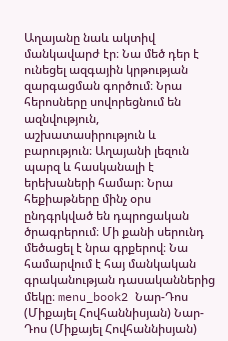Աղայանը նաև ակտիվ մանկավարժ էր։ Նա մեծ դեր է ունեցել ազգային կրթության զարգացման գործում։ Նրա հերոսները սովորեցնում են ազնվություն, աշխատասիրություն և բարություն։ Աղայանի լեզուն պարզ և հասկանալի է երեխաների համար։ Նրա հեքիաթները մինչ օրս ընդգրկված են դպրոցական ծրագրերում։ Մի քանի սերունդ մեծացել է նրա գրքերով։ Նա համարվում է հայ մանկական գրականության դասականներից մեկը։ menu_book2 Նար-Դոս (Միքայել Հովհաննիսյան) Նար-Դոս (Միքայել Հովհաննիսյան)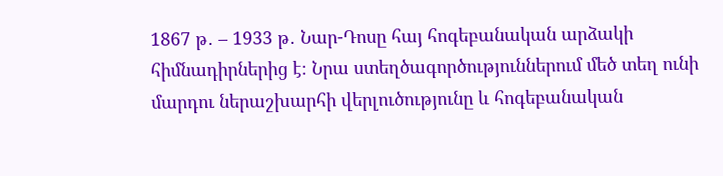1867 թ․ – 1933 թ․ Նար-Դոսը հայ հոգեբանական արձակի հիմնադիրներից է։ Նրա ստեղծագործություններում մեծ տեղ ունի մարդու ներաշխարհի վերլուծությունը և հոգեբանական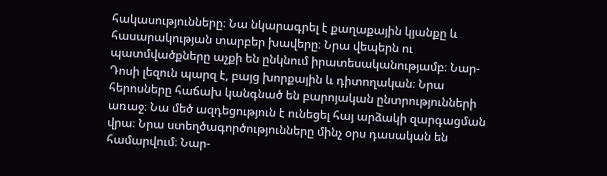հակասությունները։ Նա նկարագրել է քաղաքային կյանքը և հասարակության տարբեր խավերը։ Նրա վեպերն ու պատմվածքները աչքի են ընկնում իրատեսականությամբ։ Նար-Դոսի լեզուն պարզ է, բայց խորքային և դիտողական։ Նրա հերոսները հաճախ կանգնած են բարոյական ընտրությունների առաջ։ Նա մեծ ազդեցություն է ունեցել հայ արձակի զարգացման վրա։ Նրա ստեղծագործությունները մինչ օրս դասական են համարվում։ Նար-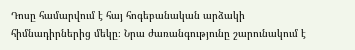Դոսը համարվում է հայ հոգեբանական արձակի հիմնադիրներից մեկը։ Նրա ժառանգությունը շարունակում է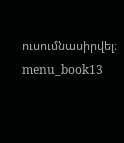ուսումնասիրվել։ menu_book13